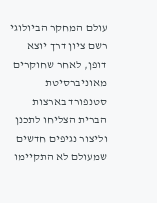עולם המחקר הביולוגי רשם ציון דרך יוצא דופן, לאחר שחוקרים מאוניברסיטת סטנפורד בארצות הברית הצליחו לתכנן וליצור נגיפים חדשים שמעולם לא התקיימו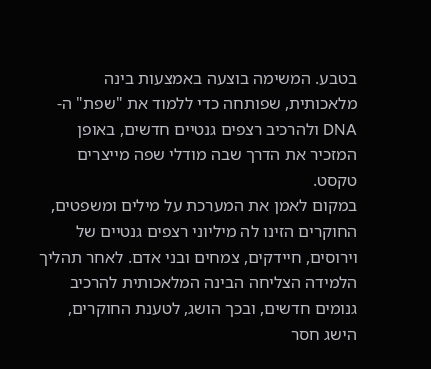בטבע. המשימה בוצעה באמצעות בינה מלאכותית, שפותחה כדי ללמוד את "שפת" ה-DNA ולהרכיב רצפים גנטיים חדשים, באופן המזכיר את הדרך שבה מודלי שפה מייצרים טקסט.
במקום לאמן את המערכת על מילים ומשפטים, החוקרים הזינו לה מיליוני רצפים גנטיים של וירוסים, חיידקים, צמחים ובני אדם. לאחר תהליך הלמידה הצליחה הבינה המלאכותית להרכיב גנומים חדשים, ובכך הושג, לטענת החוקרים, הישג חסר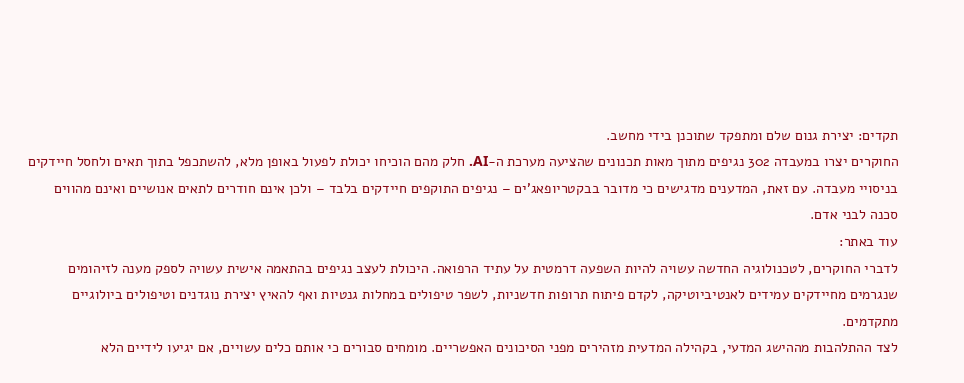תקדים: יצירת גנום שלם ומתפקד שתוכנן בידי מחשב.
החוקרים יצרו במעבדה 302 נגיפים מתוך מאות תכנונים שהציעה מערכת ה-AI. חלק מהם הוכיחו יכולת לפעול באופן מלא, להשתכפל בתוך תאים ולחסל חיידקים בניסויי מעבדה. עם זאת, המדענים מדגישים כי מדובר בבקטריופאג'ים – נגיפים התוקפים חיידקים בלבד – ולכן אינם חודרים לתאים אנושיים ואינם מהווים סכנה לבני אדם.
עוד באתר:
לדברי החוקרים, לטכנולוגיה החדשה עשויה להיות השפעה דרמטית על עתיד הרפואה. היכולת לעצב נגיפים בהתאמה אישית עשויה לספק מענה לזיהומים שנגרמים מחיידקים עמידים לאנטיביוטיקה, לקדם פיתוח תרופות חדשניות, לשפר טיפולים במחלות גנטיות ואף להאיץ יצירת נוגדנים וטיפולים ביולוגיים מתקדמים.
לצד ההתלהבות מההישג המדעי, בקהילה המדעית מזהירים מפני הסיכונים האפשריים. מומחים סבורים כי אותם כלים עשויים, אם יגיעו לידיים הלא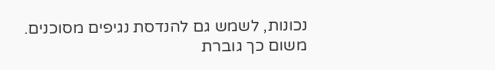נכונות, לשמש גם להנדסת נגיפים מסוכנים. משום כך גוברת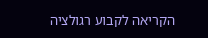הקריאה לקבוע רגולציה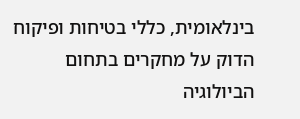בינלאומית, כללי בטיחות ופיקוח הדוק על מחקרים בתחום הביולוגיה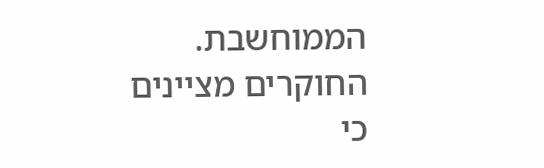הממוחשבת.
החוקרים מציינים כי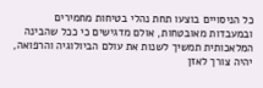כל הניסויים בוצעו תחת נהלי בטיחות מחמירים ובמעבדות מאובטחות, אולם מדגישים כי ככל שהבינה המלאכותית תמשיך לשנות את עולם הביולוגיה והרפואה, יהיה צורך לאזן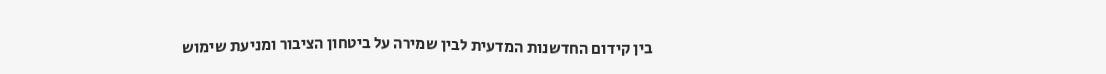בין קידום החדשנות המדעית לבין שמירה על ביטחון הציבור ומניעת שימוש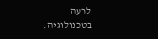לרעה בטכנולוגיה.